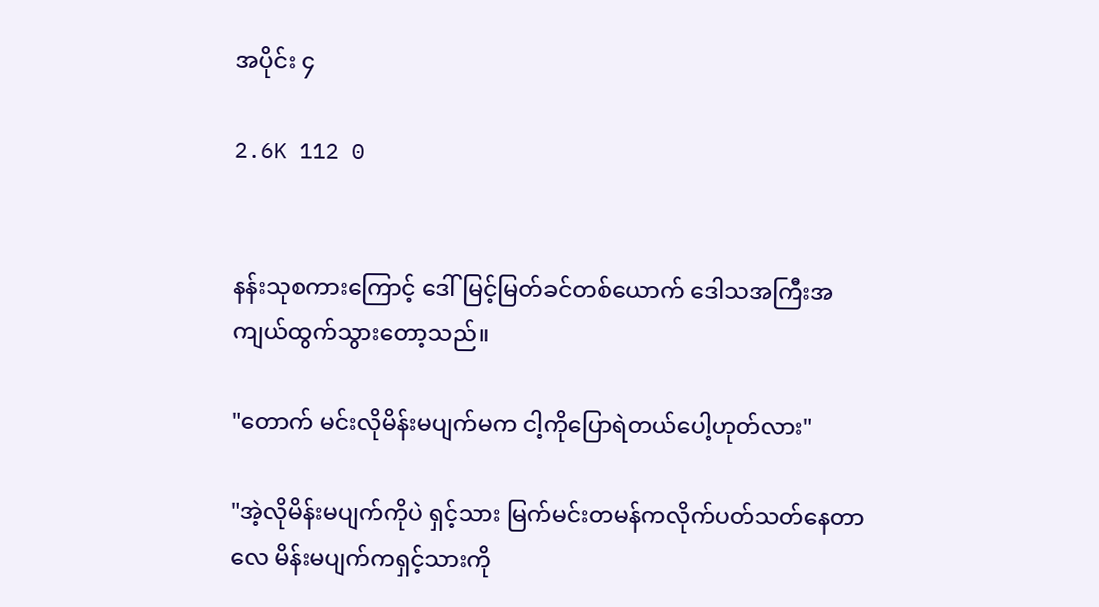အပိုင်း ၄

2.6K 112 0


နန်းသုစကားကြောင့် ဒေါ်မြင့်မြတ်ခင်တစ်ယောက် ဒေါသအကြီးအကျယ်ထွက်သွားတော့သည်။

"တောက် မင်းလိုမိန်းမပျက်မက ငါ့ကိုပြောရဲတယ်ပေါ့ဟုတ်လား"

"အဲ့လိုမိန်းမပျက်ကိုပဲ ရှင့်သား မြက်မင်းတမန်ကလိုက်ပတ်သတ်နေတာလေ မိန်းမပျက်ကရှင့်သားကို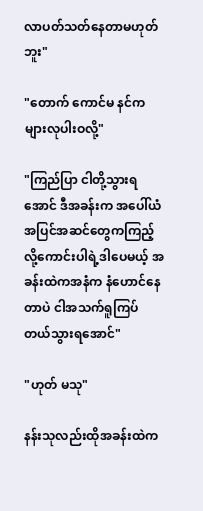လာပတ်သတ်နေတာမဟုတ်ဘူး"

"တောက် ကောင်မ နင်ကများလုပါးဝလို့"

"ကြည်ပြာ ငါတို့သွားရအောင် ဒီအခန်းက အပေါ်ယံအပြင်အဆင်တွေကကြည့်လို့ကောင်းပါရဲ့ဒါပေမယ့် အခန်းထဲကအနံက နံဟောင်နေတာပဲ ငါအသက်ရူကြပ်တယ်သွားရအောင်"

"ဟုတ် မသု"

နန်းသုလည်းထိုအခန်းထဲက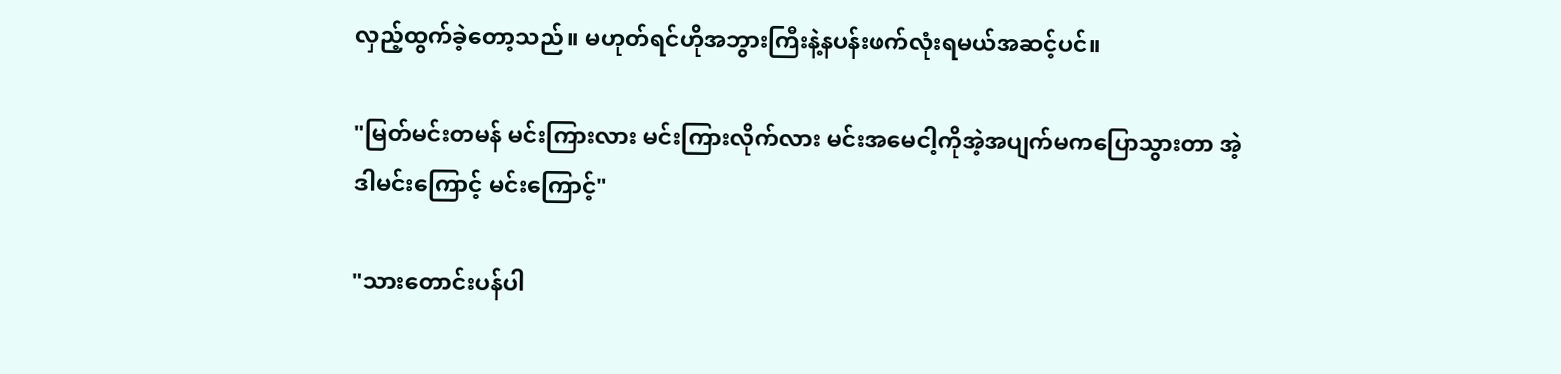လှည့်ထွက်ခဲ့တော့သည်။ မဟုတ်ရင်ဟိုအဘွားကြီးနဲ့နပန်းဖက်လုံးရမယ်အဆင့်ပင်။

"မြတ်မင်းတမန် မင်းကြားလား မင်းကြားလိုက်လား မင်းအမေငါ့ကိုအဲ့အပျက်မကပြောသွားတာ အဲ့ဒါမင်းကြောင့် မင်းကြောင့်"

"သားတောင်းပန်ပါ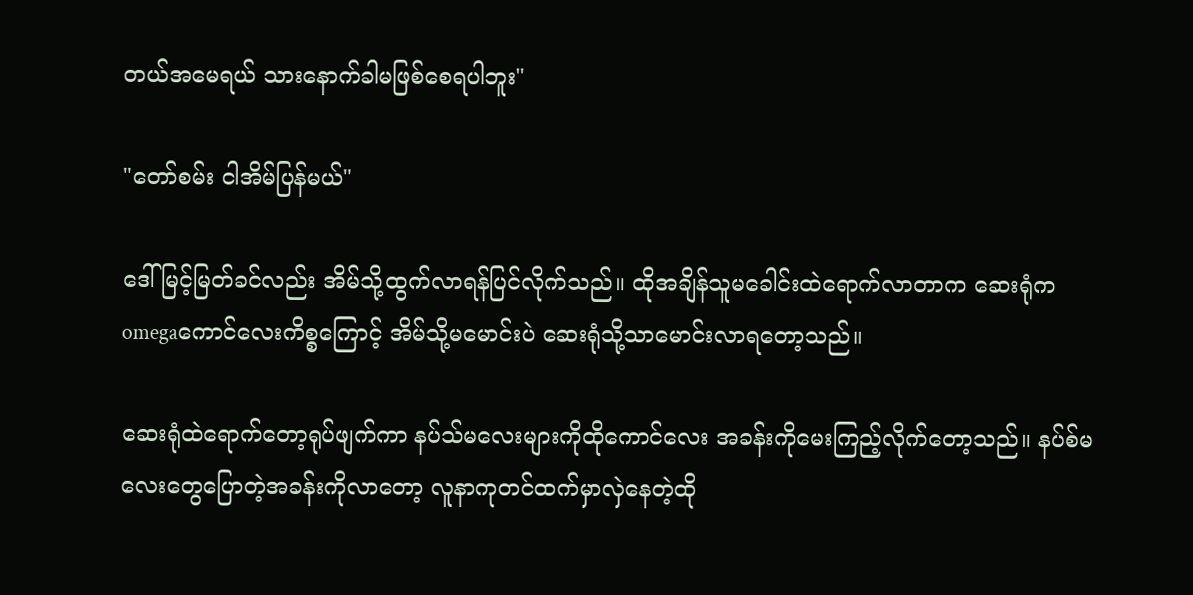တယ်အမေရယ် သားနောက်ခါမဖြစ်စေရပါဘူး"

"တော်စမ်း ငါအိမ်ပြန်မယ်"

ဒေါ်မြင့်မြတ်ခင်လည်း အိမ်သို့ထွက်လာရန်ပြင်လိုက်သည်။ ထိုအချိန်သူမခေါင်းထဲရောက်လာတာက ဆေးရုံက omegaကောင်လေးကိစ္စကြောင့် အိမ်သို့မမောင်းပဲ ဆေးရုံသို့သာမောင်းလာရတော့သည်။

ဆေးရုံထဲရောက်တော့ရုပ်ဖျက်ကာ နပ်သ်မလေးများကိုထိုကောင်လေး အခန်းကိုမေးကြည့်လိုက်တော့သည်။ နပ်စ်မလေးတွေပြောတဲ့အခန်းကိုလာတော့ လူနာကုတင်ထက်မှာလှဲနေတဲ့ထို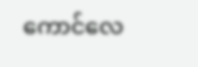ကောင်လေ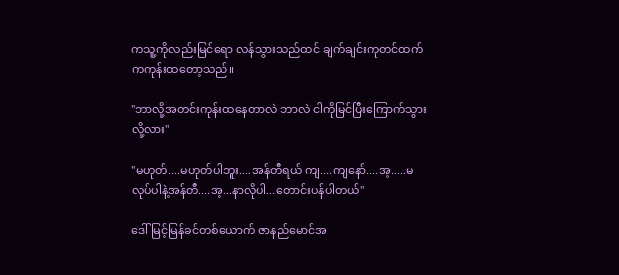ကသူ့ကိုလည်းမြင်ရော လန်သွားသည်ထင် ချက်ချင်းကုတင်ထက်ကကုန်းထတော့သည်။

"ဘာလို့အတင်းကုန်းထနေတာလဲ ဘာလဲ ငါကိုမြင်ပြီးကြောက်သွားလို့လား"

"မဟုတ်....မဟုတ်ပါဘူး....အန်တီရယ် ကျ....ကျနော်....အ့.....မလုပ်ပါနဲ့အန်တီ....အ့...နာလိုပါ...တောင်းပန်ပါတယ်"

ဒေါ်မြင့်မြန်ခင်တစ်ယောက် ဇာနည်မောင်အ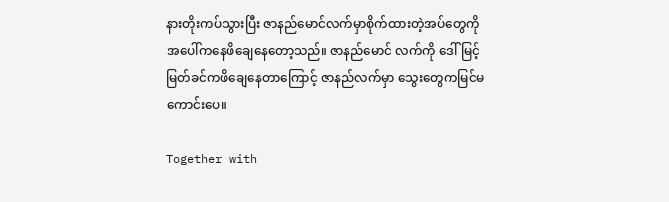နားတိုးကပ်သွားပြီး ဇာနည်မောင်လက်မှာစိုက်ထားတဲ့အပ်တွေကိုအပေါ်ကနေဖိချေနေတော့သည်။ ဇာနည်မောင် လက်ကို ဒေါ်မြင့်မြတ်ခင်ကဖိချေနေတာကြောင့် ဇာနည်လက်မှာ သွေးတွေကမြင်မကောင်းပေ။

Together with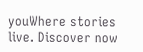youWhere stories live. Discover now